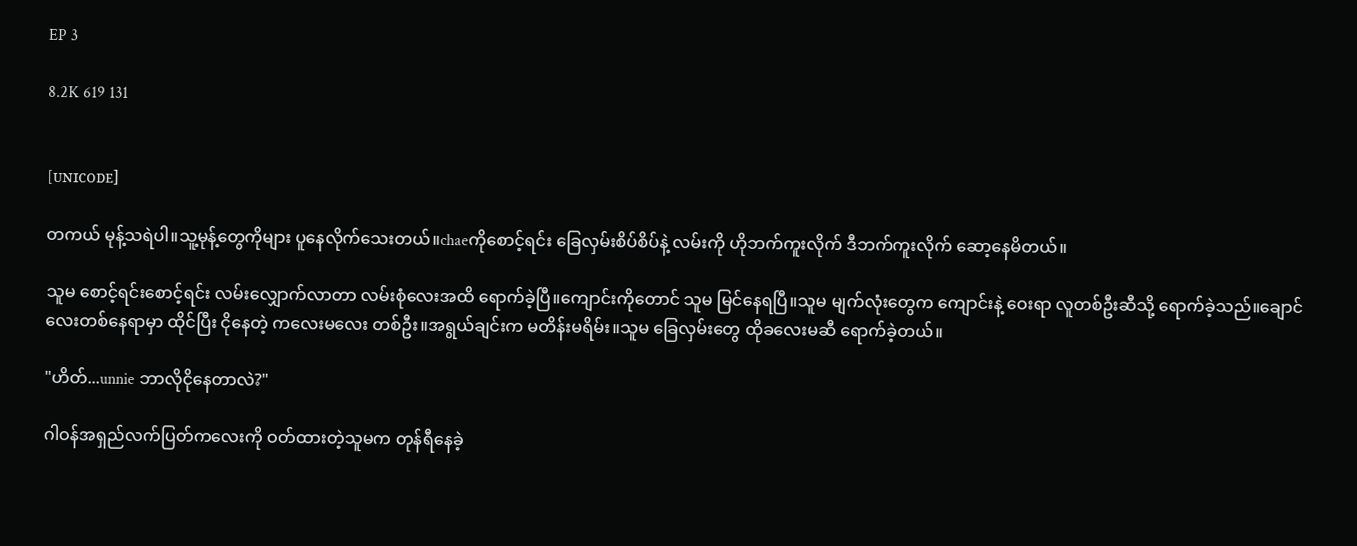EP 3

8.2K 619 131


[ᴜɴɪᴄᴏᴅᴇ]

တကယ် မုန့်သရဲပါ။သူ့မုန့်တွေကိုများ ပူနေလိုက်သေးတယ်။chaeကိုစောင့်ရင်း ခြေလှမ်းစိပ်စိပ်နဲ့ လမ်းကို ဟိုဘက်ကူးလိုက် ဒီဘက်ကူးလိုက် ဆော့နေမိတယ်။

သူမ စောင့်ရင်းစောင့်ရင်း လမ်းလျှောက်လာတာ လမ်းစုံလေးအထိ ရောက်ခဲ့ပြီ။ကျောင်းကိုတောင် သူမ မြင်နေရပြီ။သူမ မျက်လုံးတွေက ကျောင်းနဲ့ ဝေးရာ လူတစ်ဦးဆီသို့ ရောက်ခဲ့သည်။ချောင်လေးတစ်နေရာမှာ ထိုင်ပြီး ငိုနေတဲ့ ကလေးမလေး တစ်ဦး။အရွယ်ချင်းက မတိန်းမရိမ်း။သူမ ခြေလှမ်းတွေ ထိုခလေးမဆီ ရောက်ခဲ့တယ်။

"ဟိတ်...unnie ဘာလိုငိုနေတာလဲ?"

ဂါဝန်အရှည်လက်ပြတ်ကလေးကို ဝတ်ထားတဲ့သူမက တုန်ရီနေခဲ့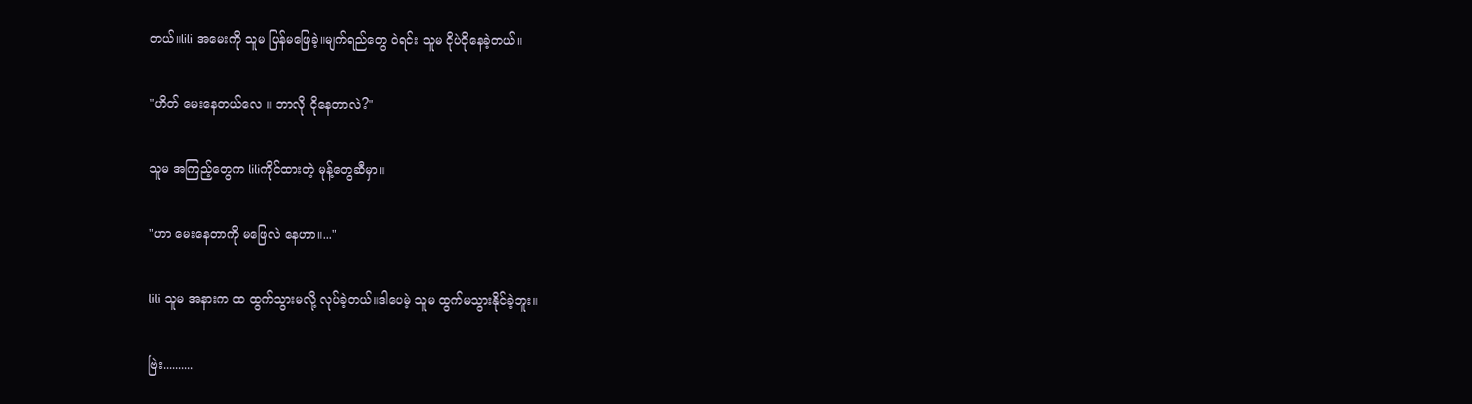တယ်။lili အမေးကို သူမ ပြန်မဖြေခဲ့။မျက်ရည်တွေ ဝဲရင်း သူမ ငိုပဲငိုနေခဲ့တယ်။

"ဟိတ် မေးနေတယ်လေ ။ ဘာလို ငိုနေတာလဲ?"

သူမ အကြည့်တွေက liliကိုင်ထားတဲ့ မုန့်တွေဆီမှာ။

"ဟာ မေးနေတာကို မဖြေလဲ နေဟာ။..."

lili သူမ အနားက ထ ထွက်သွားမလို့ လုပ်ခဲ့တယ်။ဒါပေမဲ့ သူမ ထွက်မသွားနိုင်ခဲ့ဘူး။

ဗြဲး..........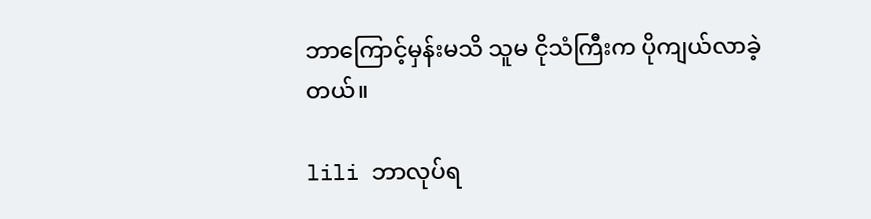ဘာကြောင့်မှန်းမသိ သူမ ငိုသံကြီးက ပိုကျယ်လာခဲ့တယ်။

lili ဘာလုပ်ရ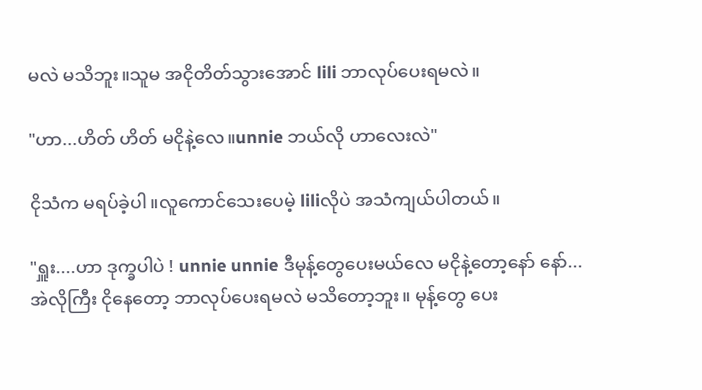မလဲ မသိဘူး။သူမ အငိုတိတ်သွားအောင် lili ဘာလုပ်ပေးရမလဲ။

"ဟာ...ဟိတ် ဟိတ် မငိုနဲ့လေ။unnie ဘယ်လို ဟာလေးလဲ"

ငိုသံက မရပ်ခဲ့ပါ။လူကောင်သေးပေမဲ့ liliလိုပဲ အသံကျယ်ပါတယ်။

"ရှူး....ဟာ ဒုက္ခပါပဲ ! unnie unnie ဒီမုန့်တွေပေးမယ်လေ မငိုနဲ့တော့နော် နော်...အဲလိုကြီး ငိုနေတော့ ဘာလုပ်ပေးရမလဲ မသိတော့ဘူး။ မုန့်တွေ ပေး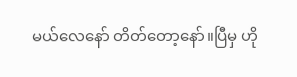မယ်လေနော် တိတ်တော့နော်။ပြီမှ ဟို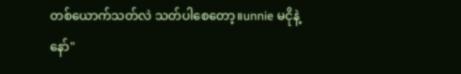တစ်ယောက်သတ်လဲ သတ်ပါစေတော့။unnie မငိုနဲ့နော်"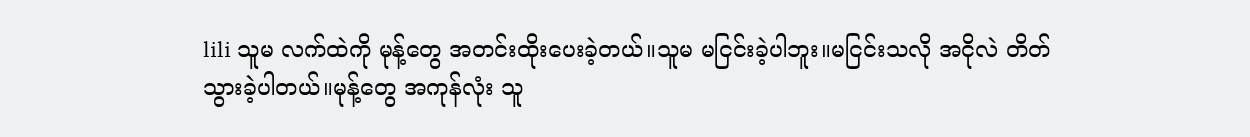lili သူမ လက်ထဲကို မုန့်တွေ အတင်းထိုးပေးခဲ့တယ်။သူမ မငြင်းခဲ့ပါဘူး။မငြင်းသလို အငိုလဲ တိတ်သွားခဲ့ပါတယ်။မုန့်တွေ အကုန်လုံး သူ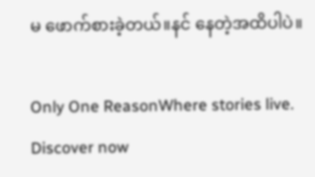မ ဖောက်စားခဲ့တယ်။နင် နေတဲ့အထိပါပဲ။

Only One ReasonWhere stories live. Discover now